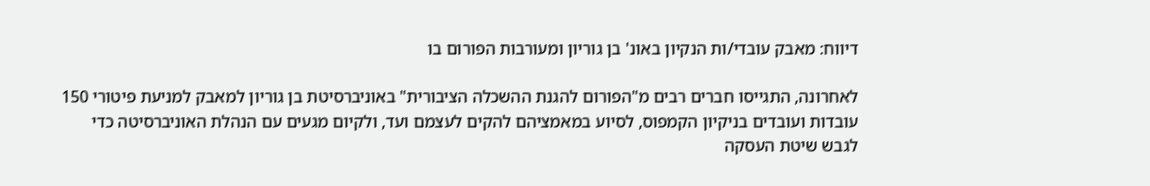דיווח: מאבק עובדי/ות הנקיון באונ' בן גוריון ומעורבות הפורום בו

לאחרונה, התגייסו חברים רבים מ"הפורום להגנת ההשכלה הציבורית" באוניברסיטת בן גוריון למאבק למניעת פיטורי 150 עובדות ועובדים בניקיון הקמפוס, לסיוע במאמציהם להקים לעצמם ועד, ולקיום מגעים עם הנהלת האוניברסיטה כדי לגבש שיטת העסקה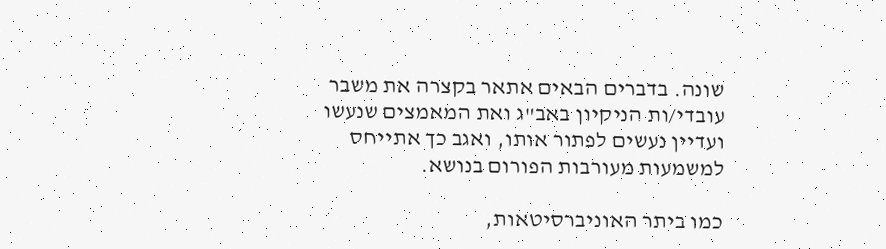שונה. בדברים הבאים אתאר בקצרה את משבר עובדי/ות הניקיון באב"ג ואת המאמצים שנעשו ועדיין נעשים לפתור אותו, ואגב כך אתייחס למשמעות מעורבות הפורום בנושא.

כמו ביתר האוניברסיטאות,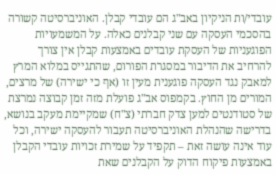עובדי/ות הניקיון באב"ג הם עובדי קבלן. האוניברסיטה קשורה בהסכמי העסקה עם שני קבלנים כאלה. על המשמעויות הפוגעניות של העסקת עובדים באמצעות קבלן אין צורך להרחיב את הדיבור במסגרת הפורום, שהתגייס במלוא המרץ למאבק נגד העסקה פוגענית מעין זו (אף כי ישירה) של מרצים, המורים מן החוץ. בקמפוס אב"ג פועלת מזה זמן קבוצה נמרצת של סטודנטים למען צדק חברתי (צ"ח) שמקיימת מעקב בנושא, בדרישה שהנהלת האוניברסיטה תעבור להעסקה ישירה, וכל עוד אינה עושה זאת – תקפיד על שמירת זכויות עובדי הקבלן באמצעות פיקוח הדוק על הקבלנים שאת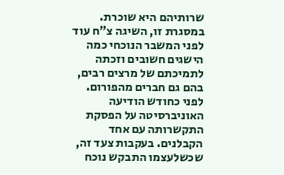שרותיהם היא שוכרת. במסגרת זו, השיגה צ"ח עוד לפני המשבר הנוכחי כמה הישגים חשובים וזכתה לתמיכתם של מרצים רבים, בהם גם חברים מהפורום. לפני כחודש הודיעה האוניברסיטה על הפסקת התקשרותה עם אחד הקבלנים. בעקבות צעד זה, שכשלעצמו התבקש נוכח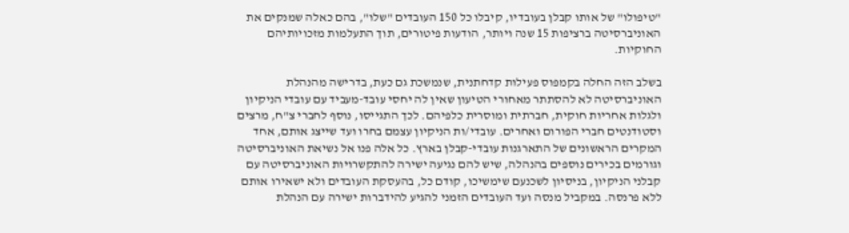"טיפולו" של אותו קבלן בעובדיו, קיבלו כל 150 העובדים "שלו", בהם כאלה שמנקים את האוניברסיטה ברציפות 15 שנה ויותר, הודעות פיטורים, תוך התעלמות מזכויותיהם החוקיות.

בשלב הזה החלה בקמפוס פעילות קדחתנית, שנמשכת גם כעת, בדרישה מהנהלת האוניברסיטה לא להסתתר מאחורי הטיעון שאין לה יחסי עובד-מעביד עם עובדי הניקיון ולגלות אחריות חוקית, חברתית ומוסרית כלפיהם. לכך התגייסו, נוסף לחברי צ"ח, מרצים וסטודנטים חברי הפורום ואחרים. עובדי/ות הניקיון עצמם בחרו ועד שייצג אותם, אחד המקרים הראשונים של התארגנות עובדי-קבלן בארץ. כל אלה פנו אל נשיאת האוניברסיטה וגורמים בכירים נוספים בהנהלה, שיש להם נגיעה ישירה להתקשרויות האוניברסיטה עם קבלני הניקיון, בניסיון לשכנעם שימשיכו, קודם כל, בהעסקת העובדים ולא ישאירו אותם ללא פרנסה. במקביל מנסה ועד העובדים הזמני להגיע להידברות ישירה עם הנהלת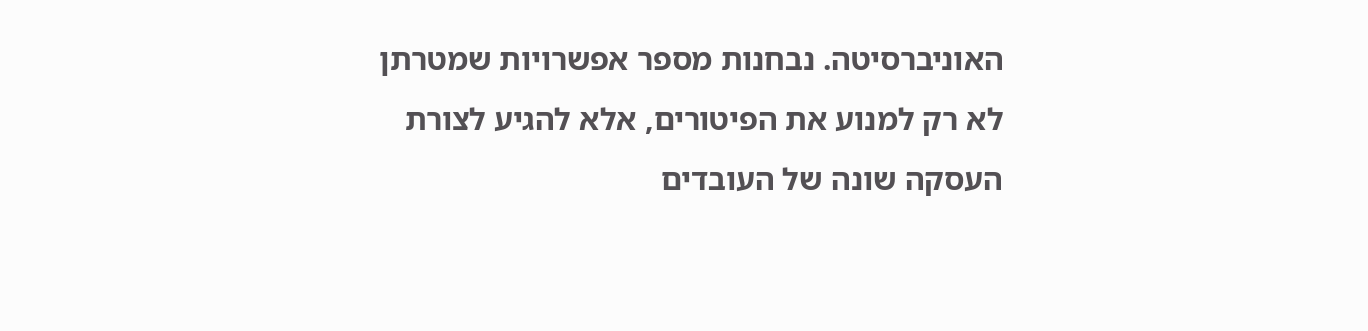האוניברסיטה. נבחנות מספר אפשרויות שמטרתן לא רק למנוע את הפיטורים, אלא להגיע לצורת העסקה שונה של העובדים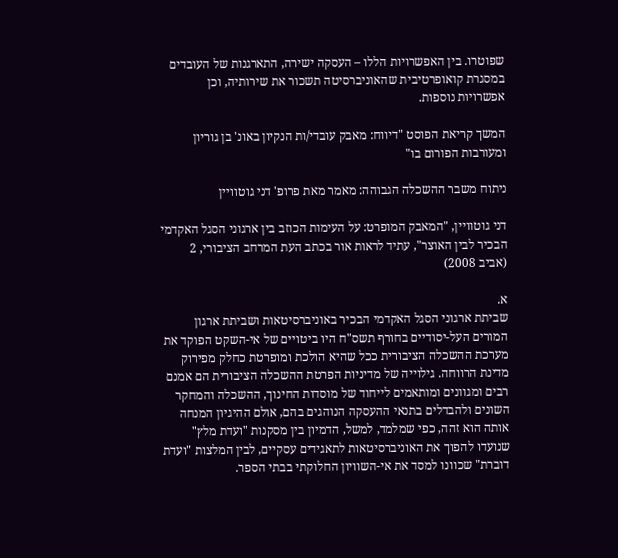שפוטרו. בין האפשרויות הללו – העסקה ישירה, התארגנות של העובדים במסגרת קואופרטיבית שהאוניברסיטה תשכור את שירותיה, וכן אפשרויות נוספות.

המשך קריאת הפוסט "דיווח: מאבק עובדי/ות הנקיון באונ' בן גוריון ומעורבות הפורום בו"

ניתוח משבר ההשכלה הגבוהה: מאמר מאת פרופ' דני גוטוויין

דני גוטוויין, "המאבק המופרט: על העימות הכוזב בין ארגוני הסגל האקדמי הבכיר לבין האוצר", עתיד לראות אור בכתב העת המרחב הציבורי, 2 (אביב 2008)

א.
שביתת ארגוני הסגל האקדמי הבכיר באוניברסיטאות ושביתת ארגון המורים העל-יסודיים בחורף תשס"ח היו ביטויים של אי-השקט הפוקד את מערכת ההשכלה הציבורית ככל שהיא הולכת ומופרטת כחלק מפירוק מדינת הרווחה. גילוייה של מדיניות הפרטת ההשכלה הציבורית הם אמנם רבים ומגוונים ומותאמים לייחוד של מוסדות החינוך, ההשכלה והמחקר השונים ולהבדלים בתנאי ההעסקה הנוהגים בהם, אולם ההיגיון המנחה אותה הוא זהה, כפי שמלמד, למשל, הדמיון בין מסקנות "ועדת מלץ" שנועדו להפוך את האוניברסיטאות לתאגידים עסקיים, לבין המלצות "ועדת דוברת" שכוונו למסד את אי-השוויון החלוקתי בבתי הספר.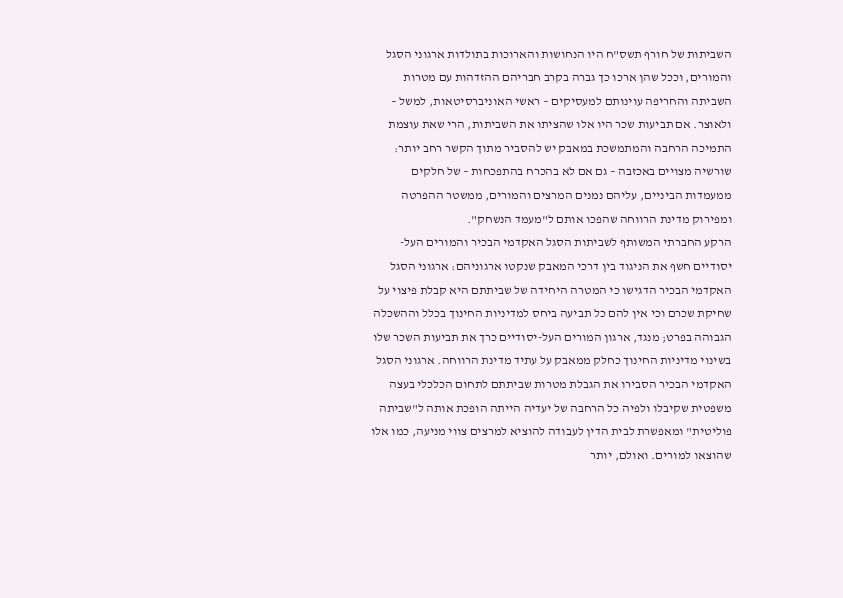השביתות של חורף תשס"ח היו הנחושות והארוכות בתולדות ארגוני הסגל והמורים, וככל שהן ארכו כך גברה בקרב חבריהם ההזדהות עם מטרות השביתה והחריפה עוינותם למעסיקים – ראשי האוניברסיטאות, למשל – ולאוצר. אם תביעות שכר היו אלו שהציתו את השביתות, הרי שאת עוצמת התמיכה הרחבה והמתמשכת במאבק יש להסביר מתוך הקשר רחב יותר: שורשיה מצויים באכזבה – גם אם לא בהכרח בהתפכחות – של חלקים ממעמדות הביניים, עליהם נמנים המרצים והמורים, ממשטר ההפרטה ומפירוק מדינת הרווחה שהפכו אותם ל"מעמד הנשחק".
הרקע החברתי המשותף לשביתות הסגל האקדמי הבכיר והמורים העל-יסודיים חשף את הניגוד בין דרכי המאבק שנקטו ארגוניהם: ארגוני הסגל האקדמי הבכיר הדגישו כי המטרה היחידה של שביתתם היא קבלת פיצוי על שחיקת שכרם וכי אין להם כל תביעה ביחס למדיניות החינוך בכלל וההשכלה הגבוהה בפרט; מנגד, ארגון המורים העל-יסודיים כרך את תביעות השכר שלו בשינוי מדיניות החינוך כחלק ממאבק על עתיד מדינת הרווחה. ארגוני הסגל האקדמי הבכיר הסבירו את הגבלת מטרות שביתתם לתחום הכלכלי בעצה משפטית שקיבלו ולפיה כל הרחבה של יעדיה הייתה הופכת אותה ל"שביתה פוליטית" ומאפשרת לבית הדין לעבודה להוציא למרצים צווי מניעה, כמו אלו שהוצאו למורים. ואולם, יותר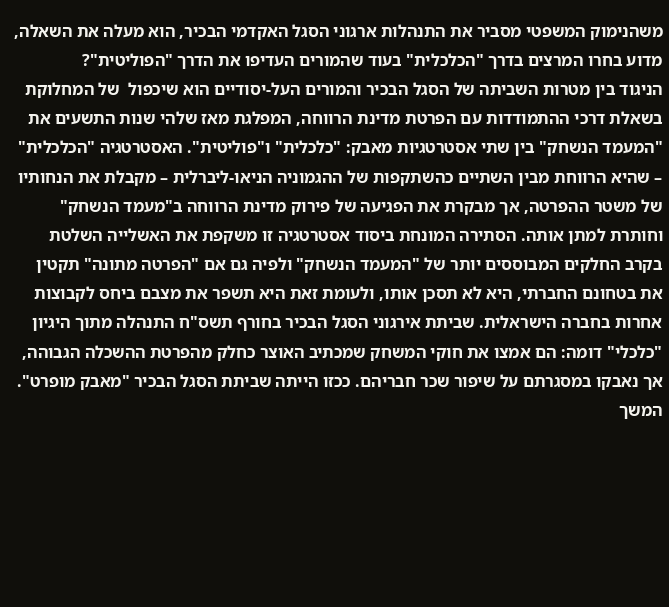משהנימוק המשפטי מסביר את התנהלות ארגוני הסגל האקדמי הבכיר, הוא מעלה את השאלה, מדוע בחרו המרצים בדרך "הכלכלית" בעוד שהמורים העדיפו את הדרך "הפוליטית"?
הניגוד בין מטרות השביתה של הסגל הבכיר והמורים העל-יסודיים הוא שיכפול  של המחלוקת בשאלת דרכי ההתמודדות עם הפרטת מדינת הרווחה, המפלגת מאז שלהי שנות התשעים את "המעמד הנשחק" בין שתי אסטרטגיות מאבק: "כלכלית" ו"פוליטית". האסטרטגיה "הכלכלית" – שהיא הרווחת מבין השתיים כהשתקפות של ההגמוניה הניאו-ליברלית – מקבלת את הנחותיו של משטר ההפרטה, אך מבקרת את הפגיעה של פירוק מדינת הרווחה ב"מעמד הנשחק" וחותרת למתן אותה. הסתירה המונחת ביסוד אסטרטגיה זו משקפת את האשלייה השלטת בקרב החלקים המבוססים יותר של "המעמד הנשחק" ולפיה גם אם "הפרטה מתונה" תקטין את בטחונם החברתי, היא לא תסכן אותו, ולעומת זאת היא תשפר את מצבם ביחס לקבוצות אחרות בחברה הישראלית. שביתת אירגוני הסגל הבכיר בחורף תשס"ח התנהלה מתוך היגיון "כלכלי" דומה: הם אמצו את חוקי המשחק שמכתיב האוצר כחלק מהפרטת ההשכלה הגבוהה, אך נאבקו במסגרתם על שיפור שכר חבריהם. ככזו הייתה שביתת הסגל הבכיר "מאבק מופרט". המשך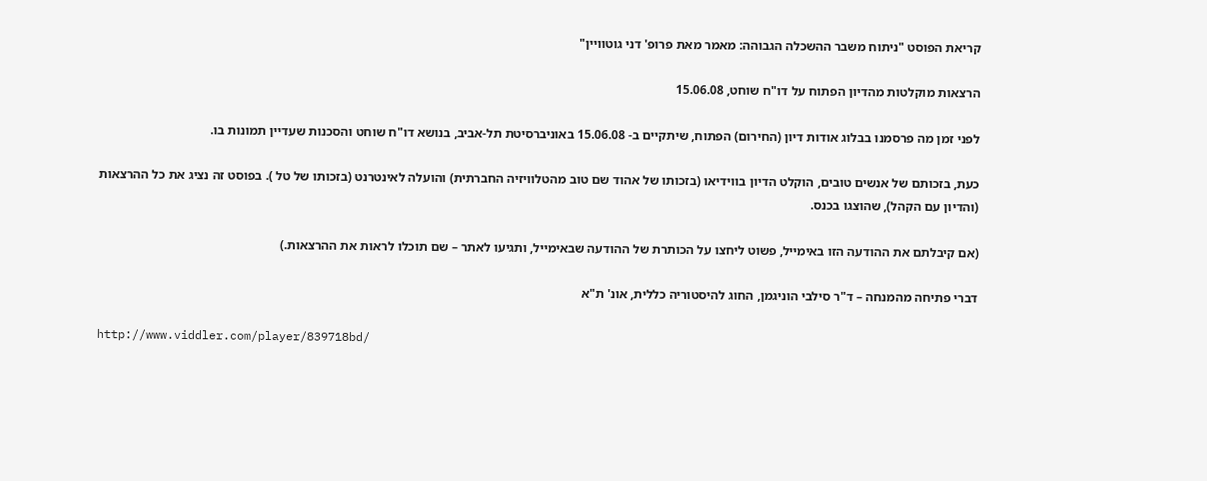קריאת הפוסט "ניתוח משבר ההשכלה הגבוהה: מאמר מאת פרופ' דני גוטוויין"

הרצאות מוקלטות מהדיון הפתוח על דו"ח שוחט, 15.06.08

לפני זמן מה פרסמנו בבלוג אודות דיון (החירום) הפתוח, שיתקיים ב- 15.06.08 באוניברסיטת תל-אביב, בנושא דו"ח שוחט והסכנות שעדיין תמונות בו.

כעת, בזכותם של אנשים טובים, הוקלט הדיון בווידיאו (בזכותו של אהוד שם טוב מהטלוויזיה החברתית) והועלה לאינטרנט (בזכותו של טל ). בפוסט זה נציג את כל ההרצאות (והדיון עם הקהל), שהוצגו בכנס.

(אם קיבלתם את ההודעה הזו באימייל, פשוט ליחצו על הכותרת של ההודעה שבאימייל, ותגיעו לאתר – שם תוכלו לראות את ההרצאות.)

דברי פתיחה מהמנחה – ד"ר סילבי הוניגמן, החוג להיסטוריה כללית, אונ' ת"א

http://www.viddler.com/player/839718bd/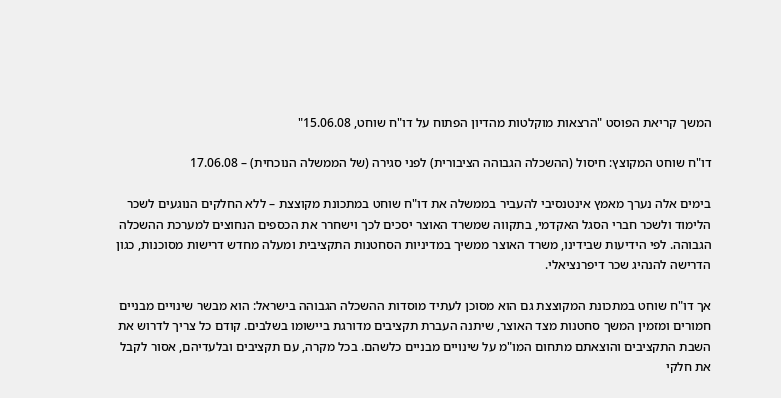המשך קריאת הפוסט "הרצאות מוקלטות מהדיון הפתוח על דו"ח שוחט, 15.06.08"

דו"ח שוחט המקוצץ: חיסול (ההשכלה הגבוהה הציבורית) לפני סגירה (של הממשלה הנוכחית) – 17.06.08

בימים אלה נערך מאמץ אינטנסיבי להעביר בממשלה את דו"ח שוחט במתכונת מקוצצת – ללא החלקים הנוגעים לשכר הלימוד ולשכר חברי הסגל האקדמי, בתקווה שמשרד האוצר יסכים לכך וישחרר את הכספים הנחוצים למערכת ההשכלה הגבוהה. לפי הידיעות שבידינו, משרד האוצר ממשיך במדיניות הסחטנות התקציבית ומעלה מחדש דרישות מסוכנות, כגון הדרישה להנהיג שכר דיפרנציאלי.

אך דו"ח שוחט במתכונת המקוצצת גם הוא מסוכן לעתיד מוסדות ההשכלה הגבוהה בישראל: הוא מבשר שינויים מבניים חמורים ומזמין המשך סחטנות מצד האוצר, שיתנה העברת תקציבים מדורגת ביישומו בשלבים. קודם כל צריך לדרוש את השבת התקציבים והוצאתם מתחום המו"מ על שינויים מבניים כלשהם. בכל מקרה, עם תקציבים ובלעדיהם, אסור לקבל את חלקי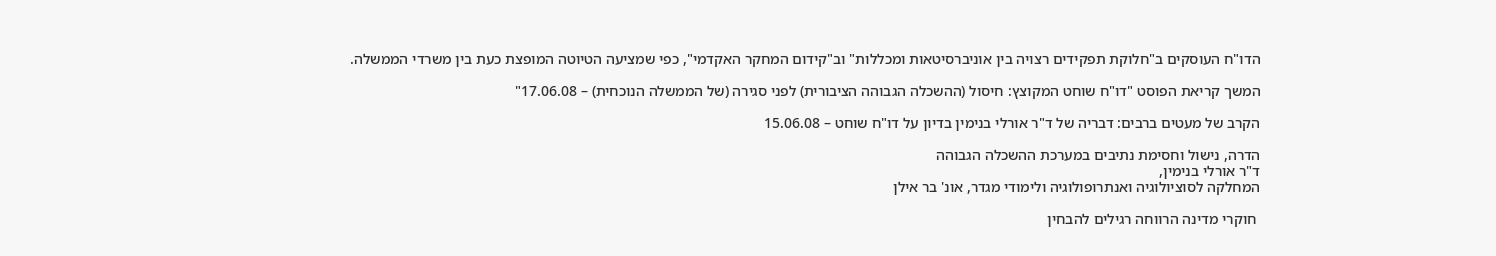הדו"ח העוסקים ב"חלוקת תפקידים רצויה בין אוניברסיטאות ומכללות" וב"קידום המחקר האקדמי", כפי שמציעה הטיוטה המופצת כעת בין משרדי הממשלה.

המשך קריאת הפוסט "דו"ח שוחט המקוצץ: חיסול (ההשכלה הגבוהה הציבורית) לפני סגירה (של הממשלה הנוכחית) – 17.06.08"

הקרב של מעטים ברבים: דבריה של ד"ר אורלי בנימין בדיון על דו"ח שוחט – 15.06.08

הדרה, נישול וחסימת נתיבים במערכת ההשכלה הגבוהה
ד"ר אורלי בנימין,
המחלקה לסוציולוגיה ואנתרופולוגיה ולימודי מגדר, אונ' בר אילן

 חוקרי מדינה הרווחה רגילים להבחין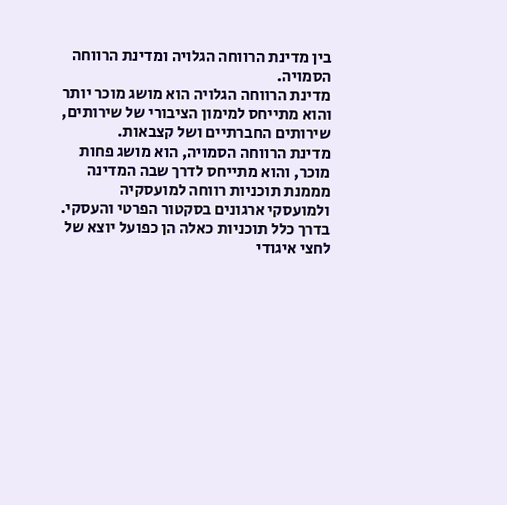בין מדינת הרווחה הגלויה ומדינת הרווחה הסמויה.
מדינת הרווחה הגלויה הוא מושג מוכר יותר והוא מתייחס למימון הציבורי של שירותים, שירותים החברתיים ושל קצבאות.
מדינת הרווחה הסמויה, הוא מושג פחות מוכר, והוא מתייחס לדרך שבה המדינה מממנת תוכניות רווחה למועסקיה ולמועסקי ארגונים בסקטור הפרטי והעסקי. בדרך כלל תוכניות כאלה הן כפועל יוצא של לחצי איגודי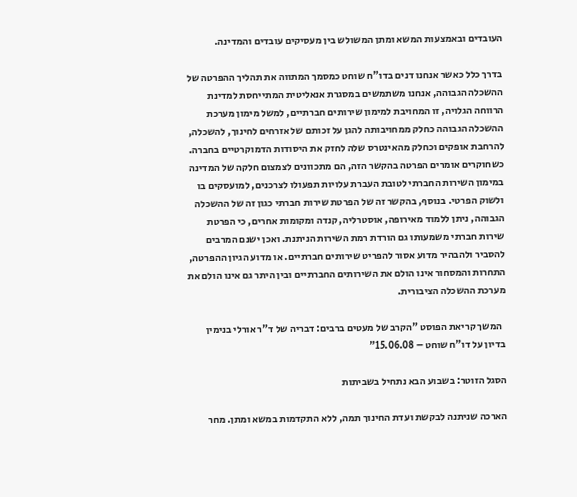העובדים ובאמצעות המשא ומתן המשולש בין מעסיקים עובדים והמדינה.

בדרך כלל כאשר אנחנו דנים בדו"ח שוחט כמסמך המתווה את תהליך ההפרטה של ההשכלה הגבוהה, אנחנו משתמשים במסגרת אנאליטית המתייחסת למדינת הרווחה הגלויה, זו המחויבת למימון שירותים חברתיים, למשל מימון מערכת ההשכלה הגבוהה כחלק ממחויבותה להגן על זכותם של אזרחים לחינוך, להשכלה, להרחבת אופקים וכחלק מהאינטרס שלה לחזק את היסודות הדמוקרטיים בחברה. כשחוקרים אומרים הפרטה בהקשר הזה, הם מתכוונים לצמצום חלקה של המדינה במימון השירות החברתי לטובת העברת עלויות תפעולו לצרכנים, למועסקים בו ולשוק הפרטי. בנוסף, בהקשר זה של הפרטת שירות חברתי כגון זה של ההשכלה הגבוהה, ניתן ללמוד מאירופה, אוסטרליה, קנדה ומקומות אחרים, כי הפרטת שירות חברתי משמעותו גם הורדת רמת השירות הניתנת. ואכן ישנם המרבים להסביר ולהבהיר מדוע אסור להפריט שירותים חברתיים. או מדוע הגיון ההפרטה, התחרות והמסחור אינו הולם את השירותים החברתיים ובין היתר גם אינו הולם את מערכת ההשכלה הציבורית.

  המשך קריאת הפוסט "הקרב של מעטים ברבים: דבריה של ד"ר אורלי בנימין בדיון על דו"ח שוחט – 15.06.08"

הסגל הזוטר: בשבוע הבא נתחיל בשביתות

הארכה שניתנה לבקשת ועדת החינוך תמה, ללא התקדמות במשא ומתן. מחר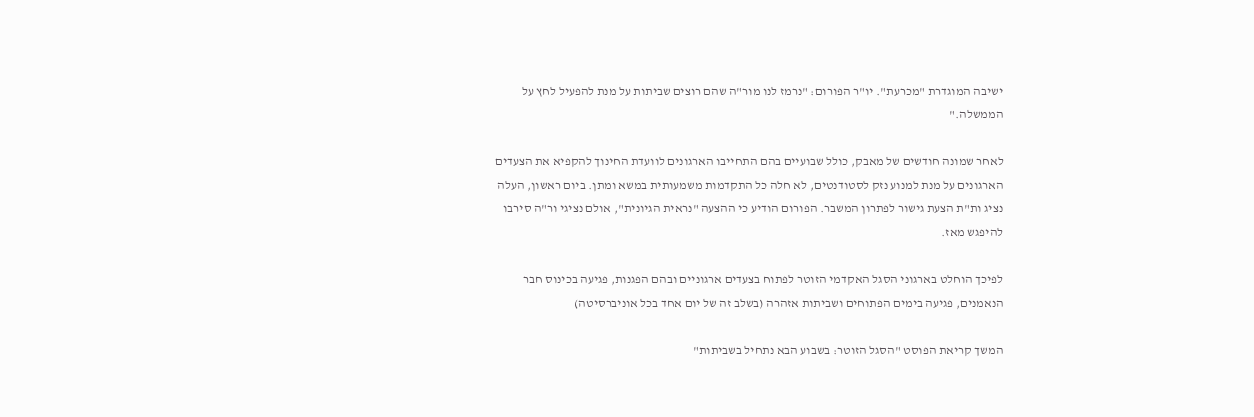ישיבה המוגדרת "מכרעת". יו"ר הפורום: "נרמז לנו מור"ה שהם רוצים שביתות על מנת להפעיל לחץ על הממשלה."

לאחר שמונה חודשים של מאבק, כולל שבועיים בהם התחייבו הארגונים לוועדת החינוך להקפיא את הצעדים הארגונים על מנת למנוע נזק לסטודנטים, לא חלה כל התקדמות משמעותית במשא ומתן. ביום ראשון, העלה נציג ות"ת הצעת גישור לפתרון המשבר. הפורום הודיע כי ההצעה "נראית הגיונית", אולם נציגי ור"ה סירבו להיפגש מאז.

לפיכך הוחלט בארגוני הסגל האקדמי הזוטר לפתוח בצעדים ארגוניים ובהם הפגנות, פגיעה בכינוס חבר הנאמנים, פגיעה בימים הפתוחים ושביתות אזהרה (בשלב זה של יום אחד בכל אוניברסיטה)

המשך קריאת הפוסט "הסגל הזוטר: בשבוע הבא נתחיל בשביתות"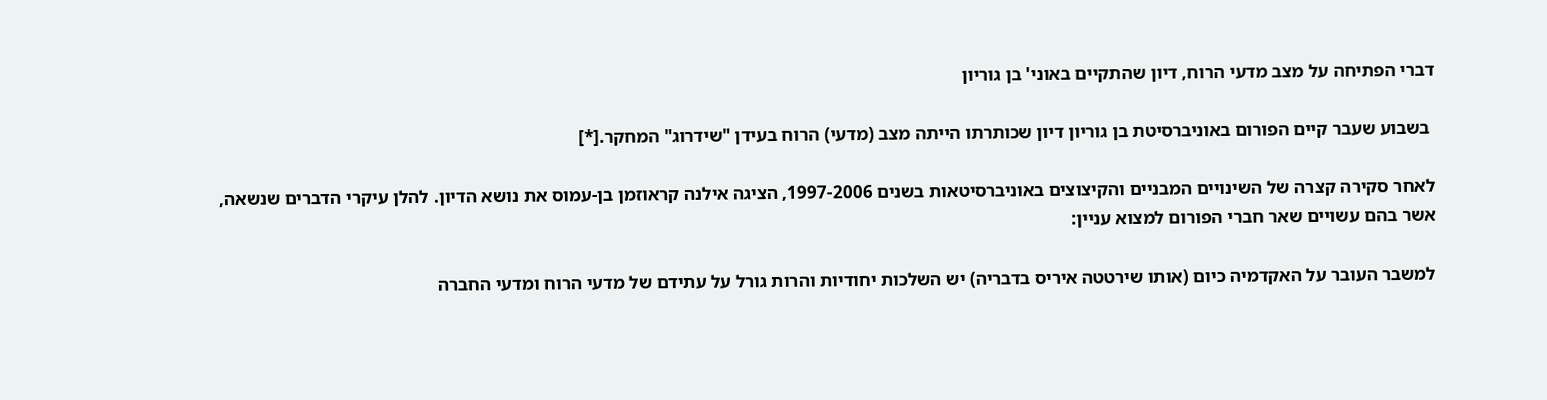דברי הפתיחה על מצב מדעי הרוח, דיון שהתקיים באוני' בן גוריון

 בשבוע שעבר קיים הפורום באוניברסיטת בן גוריון דיון שכותרתו הייתה מצב (מדעי) הרוח בעידן "שידרוג" המחקר.[*]

לאחר סקירה קצרה של השינויים המבניים והקיצוצים באוניברסיטאות בשנים 1997-2006, הציגה אילנה קראוזמן בן-עמוס את נושא הדיון. להלן עיקרי הדברים שנשאה, אשר בהם עשויים שאר חברי הפורום למצוא עניין:

למשבר העובר על האקדמיה כיום (אותו שירטטה איריס בדבריה) יש השלכות יחודיות והרות גורל על עתידם של מדעי הרוח ומדעי החברה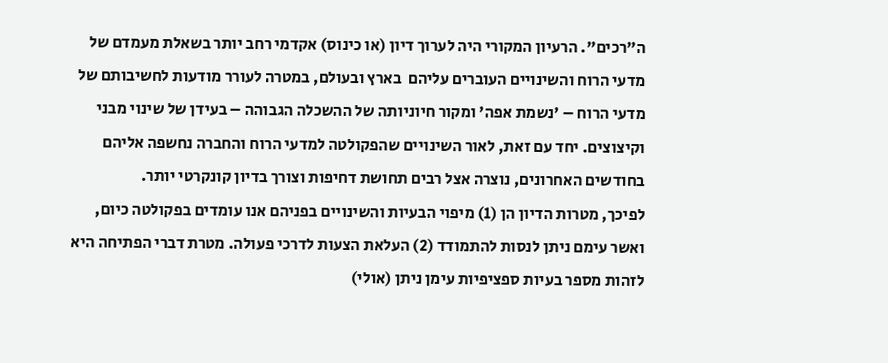ה"רכים". הרעיון המקורי היה לערוך דיון (או כינוס) אקדמי רחב יותר בשאלת מעמדם של מדעי הרוח והשינויים העוברים עליהם  בארץ ובעולם, במטרה לעורר מודעות לחשיבותם של מדעי הרוח – 'נשמת אפה' ומקור חיוניותה של ההשכלה הגבוהה – בעידן של שינוי מבני וקיצוצים. יחד עם זאת, לאור השינויים שהפקולטה למדעי הרוח והחברה נחשפה אליהם בחודשים האחרונים, נוצרה אצל רבים תחושת דחיפות וצורך בדיון קונקרטי יותר.
לפיכך, מטרות הדיון הן (1) מיפוי הבעיות והשינויים בפניהם אנו עומדים בפקולטה כיום, ואשר עימם ניתן לנסות להתמודד (2) העלאת הצעות לדרכי פעולה. מטרת דברי הפתיחה היא לזהות מספר בעיות ספציפיות עימן ניתן (אולי)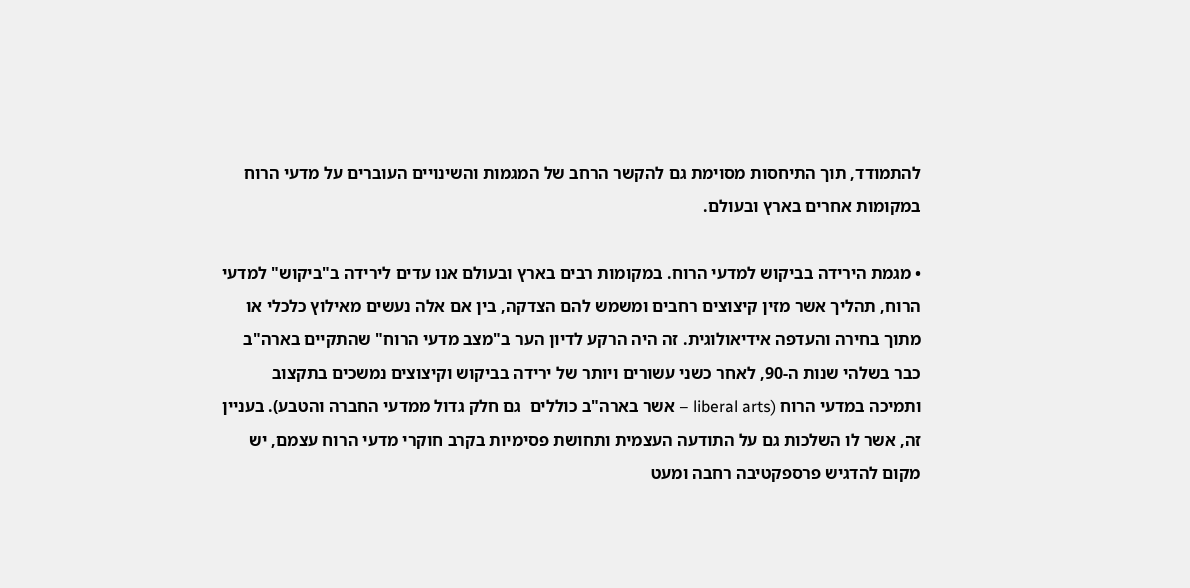להתמודד, תוך התיחסות מסוימת גם להקשר הרחב של המגמות והשינויים העוברים על מדעי הרוח במקומות אחרים בארץ ובעולם.

• מגמת הירידה בביקוש למדעי הרוח. במקומות רבים בארץ ובעולם אנו עדים לירידה ב"ביקוש" למדעי הרוח, תהליך אשר מזין קיצוצים רחבים ומשמש להם הצדקה, בין אם אלה נעשים מאילוץ כלכלי או מתוך בחירה והעדפה אידיאולוגית. זה היה הרקע לדיון הער ב"מצב מדעי הרוח" שהתקיים בארה"ב כבר בשלהי שנות ה-90, לאחר כשני עשורים ויותר של ירידה בביקוש וקיצוצים נמשכים בתקצוב ותמיכה במדעי הרוח (liberal arts – אשר בארה"ב כוללים  גם חלק גדול ממדעי החברה והטבע). בעניין זה, אשר לו השלכות גם על התודעה העצמית ותחושת פסימיות בקרב חוקרי מדעי הרוח עצמם, יש מקום להדגיש פרספקטיבה רחבה ומעט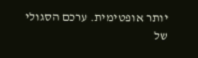יותר אופטימית. ערכם הסגולי של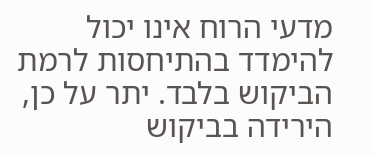מדעי הרוח אינו יכול להימדד בהתיחסות לרמת הביקוש בלבד. יתר על כן, הירידה בביקוש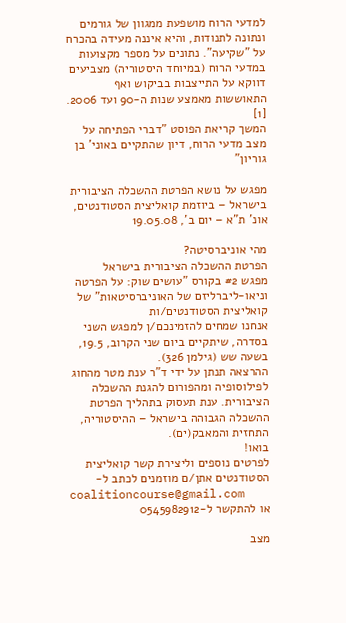למדעי הרוח מושפעת ממגוון של גורמים ונתונה לתנודות, והיא איננה מעידה בהכרח על "שקיעה". נתונים על מספר מקצועות במדעי הרוח (במיוחד היסטוריה) מצביעים דווקא על התייצבות בביקוש ואף התאוששות מאמצע שנות ה-90 ועד 2006. [1]
המשך קריאת הפוסט "דברי הפתיחה על מצב מדעי הרוח, דיון שהתקיים באוני' בן גוריון"

מפגש על נושא הפרטת ההשכלה הציבורית בישראל – ביוזמת קואליצית הסטודנטים, אונ' ת"א – יום ב', 19.05.08

מהי אוניברסיטה?
הפרטת ההשכלה הציבורית בישראל
מפגש #2 בקורס "עושים שוק: על הפרטה וניאו-ליברליזם של האוניברסיטאות" של קואליצית הסטודנטים/ות
אנחנו שמחים להזמינכם/ן למפגש השני בסדרה, שיתקיים ביום שני הקרוב, 19.5, בשעה שש (גילמן 326).
ההרצאה תנתן על ידי ד"ר ענת מטר מהחוג לפילוסופיה ומהפורום להגנת ההשכלה הציבורית. ענת תעסוק בתהליך הפרטת ההשכלה הגבוהה בישראל – ההיסטוריה, התחזית והמאבק(ים).
בואו!
לפרטים נוספים וליצירת קשר קואליצית הסטודנטים אתן/ם מוזמנים לכתב ל-
coalitioncourse@gmail.com
או להתקשר ל-0545982912

מצב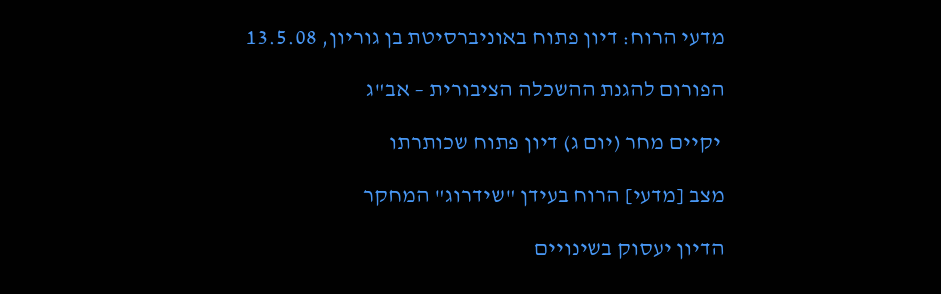מדעי הרוח: דיון פתוח באוניברסיטת בן גוריון, 13.5.08

הפורום להגנת ההשכלה הציבורית – אב"ג

 יקיים מחר (יום ג) דיון פתוח שכותרתו

מצב [מדעי] הרוח בעידן "שידרוג" המחקר

הדיון יעסוק בשינויים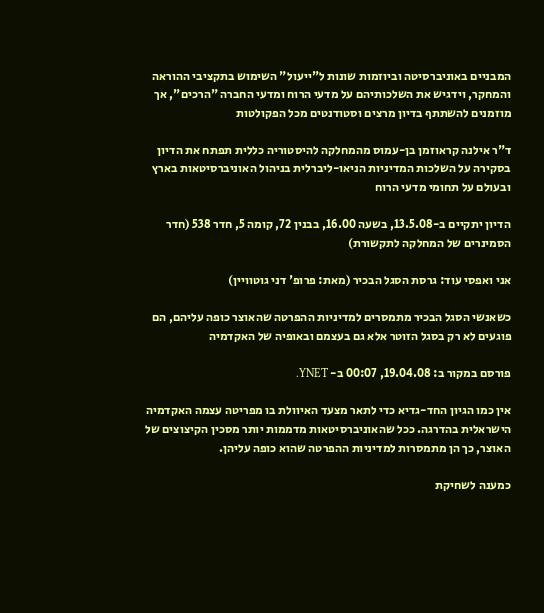המבניים באוניברסיטה וביוזמות שונות ל"ייעול" השימוש בתקציבי ההוראה והמחקר, וידגיש את השלכותיהם על מדעי הרוח ומדעי החברה "הרכים", אך מוזמנים להשתתף בדיון מרצים וסטודנטים מכל הפקולטות

ד"ר אילנה קראוזמן בן-עמוס מהמחלקה להיסטוריה כללית תפתח את הדיון בסקירה על השלכות המדיניות הניאו-ליברלית בניהול האוניברסיטאות בארץ ובעולם על תחומי מדעי הרוח

הדיון יתקיים ב-13.5.08, בשעה 16.00, בבנין 72, קומה 5, חדר 538 (חדר הסמינרים של המחלקה לתקשורת)

אני ואפסי עוד: גרסת הסגל הבכיר (מאת: פרופ' דני גוטוויין)

כשאנשי הסגל הבכיר מתמסרים למדיניות ההפרטה שהאוצר כופה עליהם, הם פוגעים לא רק בסגל הזוטר אלא גם בעצמם ובאופיה של האקדמיה

פורסם במקור ב: 19.04.08, 00:07 ב- YNET.

אין כמו הגיון החד-גדיא כדי לתאר מצעד האיוולת בו מפריטה עצמה האקדמיה הישראלית בהדרגה. ככל שהאוניברסיטאות מדממות יותר מסכין הקיצוצים של האוצר, כך הן מתמסרות למדיניות ההפרטה שהוא כופה עליהן.

כמענה לשחיקת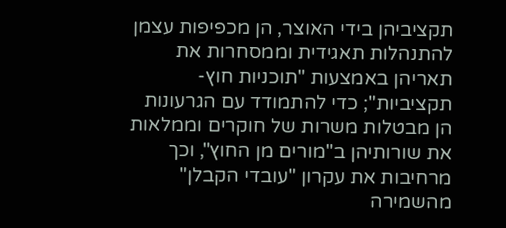תקציביהן בידי האוצר, הן מכפיפות עצמן להתנהלות תאגידית וממסחרות את תאריהן באמצעות "תוכניות חוץ-תקציביות"; כדי להתמודד עם הגרעונות הן מבטלות משרות של חוקרים וממלאות את שורותיהן ב"מורים מן החוץ", וכך מרחיבות את עקרון "עובדי הקבלן" מהשמירה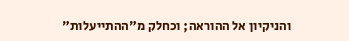והניקיון אל ההוראה; וכחלק מ"ההתייעלות"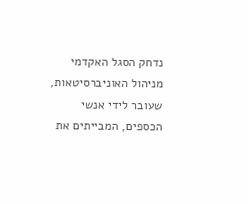נדחק הסגל האקדמי מניהול האוניברסיטאות, שעובר לידי אנשי הכספים, המבייתים את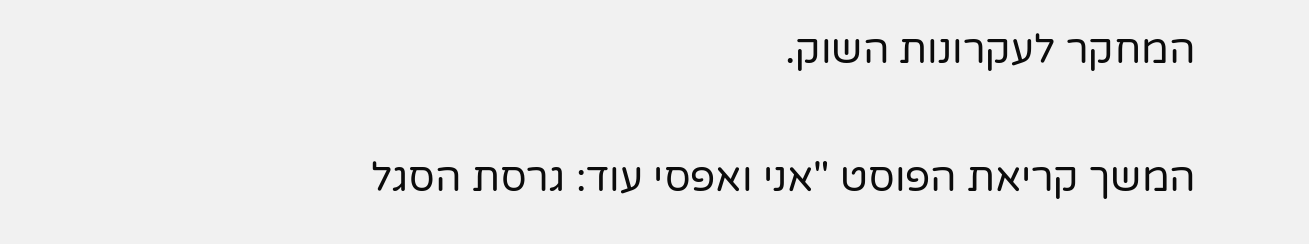המחקר לעקרונות השוק.

המשך קריאת הפוסט "אני ואפסי עוד: גרסת הסגל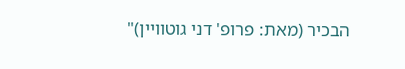הבכיר (מאת: פרופ' דני גוטוויין)"